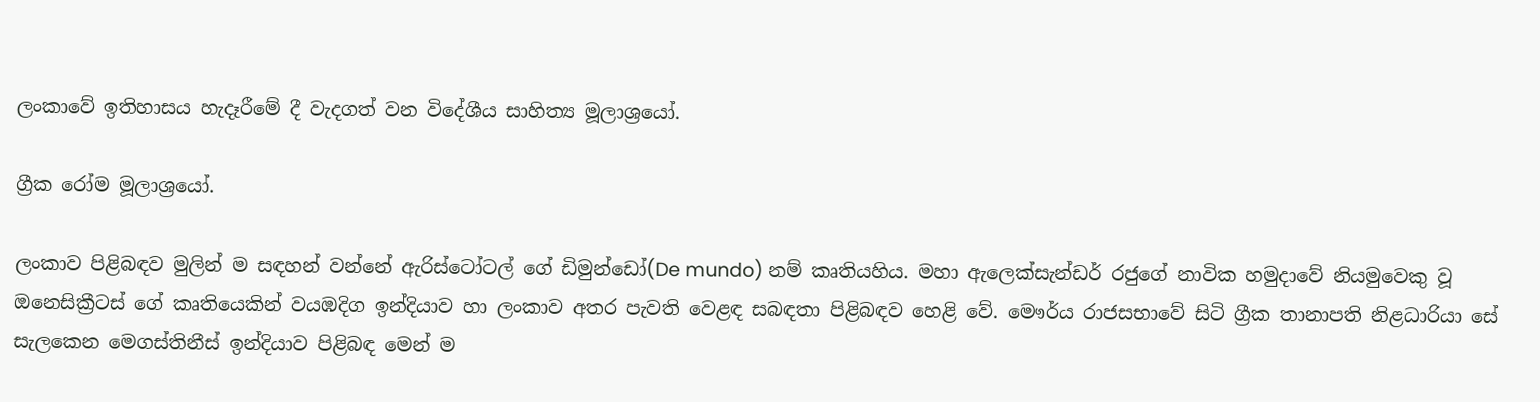ලංකාවේ ඉතිහාසය හැදෑරීමේ දී වැදගත් වන විදේශීය සාහිත්‍ය මූලාශ්‍රයෝ.

ග්‍රීක රෝම මූලාශ්‍රයෝ.

ලංකාව පිළිබඳව මුලින් ම සඳහන් වන්නේ ඇරිස්ටෝටල් ගේ ඩිමුන්ඩෝ(De mundo) නම් කෘතියහිය. මහා ඇලෙක්සැන්ඩර් රජුගේ නාවික හමුදාවේ නියමුවෙකු වූ ඔනෙසික්‍රීටස් ගේ කෘතියෙකින් වයඹදිග ඉන්දියාව හා ලංකාව අතර පැවති වෙළඳ සබඳතා පිළිබඳව හෙළි වේ. මෞර්ය රාජසභාවේ සිටි ග්‍රීක තානාපති නිළධාරියා සේ සැලකෙන මෙගස්තිනීස් ඉන්දියාව පිළිබඳ මෙන් ම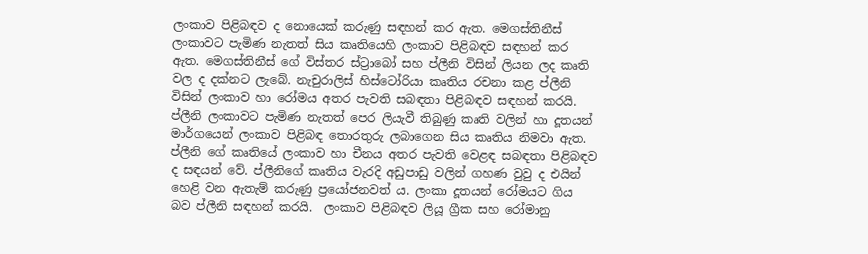ලංකාව පිළිබඳව ද නොයෙක් කරුණු සඳහන් කර ඇත. මෙගස්තිනීස් ලංකාවට පැමිණ නැතත් සිය කෘතියෙහි ලංකාව පිළිබඳව සඳහන් කර ඇත. මෙගස්තිනීස් ගේ විස්තර ස්ට්‍රාබෝ සහ ප්ලීනි විසින් ලියන ලද කෘති වල ද දක්නට ලැබේ. නැචුරාලිස් හිස්ටෝරියා කෘතිය රචනා කළ ප්ලීනි විසින් ලංකාව හා රෝමය අතර පැවති සබඳතා පිළිබඳව සඳහන් කරයි. ප්ලීනි ලංකාවට පැමිණ නැතත් පෙර ලියැවී තිබුණු කෘති වලින් හා දූතයන් මාර්ගයෙන් ලංකාව පිළිබඳ තොරතුරු ලබාගෙන සිය කෘතිය නිමවා ඇත. ප්ලීනි ගේ කෘතියේ ලංකාව හා චීනය අතර පැවති වෙළඳ සබඳතා පිළිබඳව ද සඳයන් වේ. ප්ලීනිගේ කෘතිය වැරදි අඩුපාඩු වලින් ගහණ වුවු ද එයින් හෙළි වන ඇතැම් කරුණු ප්‍රයෝජනවත් ය. ලංකා දූතයන් රෝමයට ගිය බව ප්ලීනි සඳහන් කරයි.  ලංකාව පිළිබඳව ලියූ ග්‍රීක සහ රෝමානු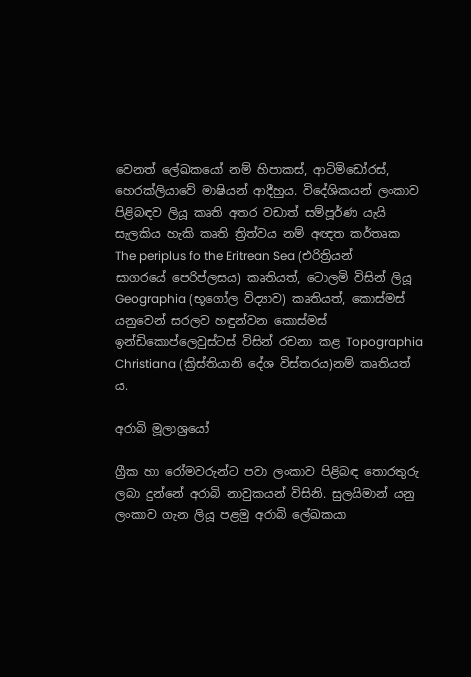වෙනත් ලේඛකයෝ නම් හිපාකස්, ආටිමිඩෝරස්, හෙරක්ලියාවේ මාෂියන් ආදීහුය. විදේශිකයන් ලංකාව පිළිබඳව ලියූ කෘති අතර වඩාත් සම්පූර්ණ යැයි සැලකිය හැකි කෘති ත්‍රිත්වය නම් අඥත කර්තෘක The periplus fo the Eritrean Sea (එරිත්‍රියන් සාගරයේ පෙරිප්ලසය) කෘතියත්, ටොලමි විසින් ලියූ Geographia (භූගෝල විද්‍යාව) කෘතියත්, කොස්මස් යනුවෙන් සරලව හඳුන්වන කොස්මස් ඉන්ඩිකොප්ලෙවුස්ටස් විසින් රචනා කළ Topographia Christiana (ක්‍රිස්තියානි දේශ විස්තරය)නම් කෘතියත් ය.

අරාබි මූලාශ්‍රයෝ

ග්‍රීක හා රෝමවරුන්ට පවා ලංකාව පිළිබඳ තොරතුරු ලබා දුන්නේ අරාබි නාවුකයන් විසිනි. සුලයිමාන් යනු ලංකාව ගැන ලියූ පළමු අරාබි ලේඛකයා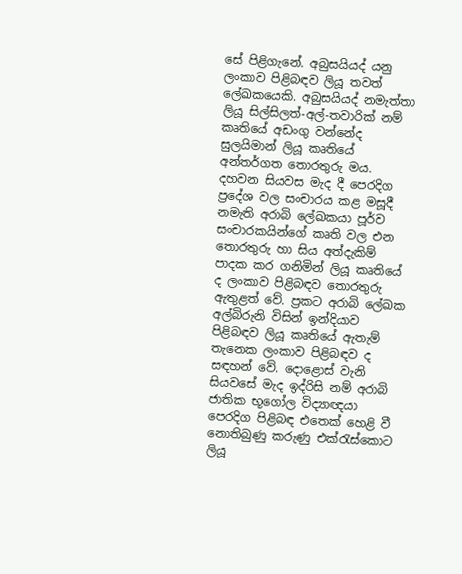සේ පිළිගැනේ. අබුසයියද් යනු ලංකාව පිළිබඳව ලියූ තවත් ලේඛකයෙකි. අබුසයියද් නමැත්තා ලියූ සිල්සිලත්-අල්-තවාරික් නම් කෘතියේ අඩංගු වන්නේද සුලයිමාන් ලියූ කෘතියේ අන්තර්ගත තොරතුරු මය. දහවන සියවස මැද දී පෙරදිග ප්‍රදේශ වල සංචාරය කළ මසූදී නමැති අරාබි ලේඛකයා පූර්ව සංචාරකයින්ගේ කෘති වල එන තොරතුරු හා සිය අත්දැකිම් පාදක කර ගනිමින් ලියූ කෘතියේ ද ලංකාව පිළිබඳව තොරතුරු ඇතුළත් වේ. ප්‍රකට අරාබි ලේඛක අල්බිරුනි විසින් ඉන්දියාව පිළිබඳව ලියූ කෘතියේ ඇතැම් තැනෙක ලංකාව පිළිබඳව ද සඳහන් වේ. දොළොස් වැනි සියවසේ මැද ඉද්රිසි නම් අරාබි ජාතික භූගෝල විද්‍යාඥයා පෙරදිග පිළිබඳ එතෙක් හෙළි වී නොතිබුණු කරුණු එක්රැස්කොට ලියූ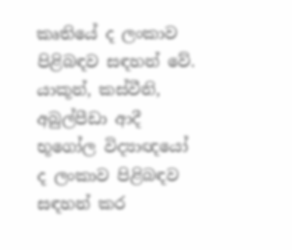කෘතියේ ද ලංකාව පිළිබඳව සඳහන් වේ. යාකූන්, කස්වීනි, අබුල්පීඩා ආදී භූගෝල විද්‍යාඥයෝ ද ලංකාව පිළිබඳව සඳහන් කර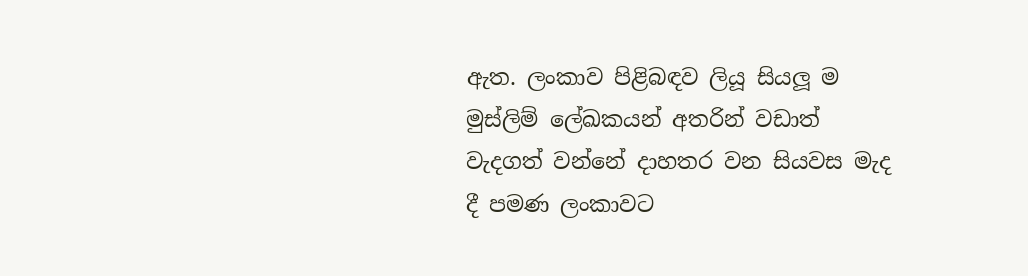ඇත. ලංකාව පිළිබඳව ලියූ සියලූ ම මුස්ලිම් ලේඛකයන් අතරින් වඩාත් වැදගත් වන්නේ දාහතර වන සියවස මැද දී පමණ ලංකාවට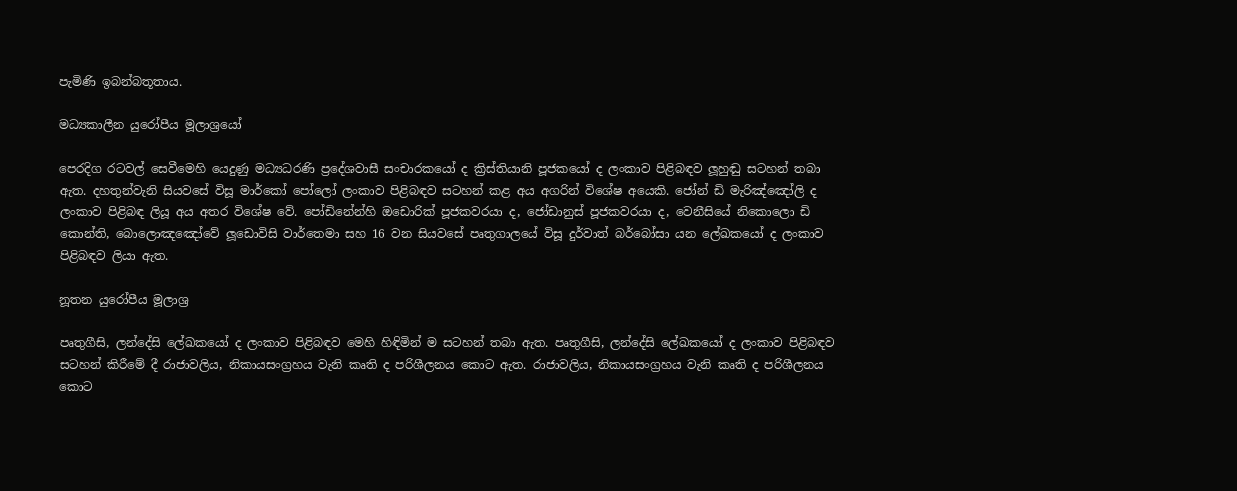පැමිණි ඉබන්බතූතාය.

මධ්‍යකාලීන යුරෝපීය මූලාශ්‍රයෝ

පෙරදිග රටවල් සෙවීමෙහි යෙදුණු මධ්‍යධරණි ප්‍රදේශවාසී සංචාරකයෝ ද ක්‍රිස්තියානි පූජකයෝ ද ලංකාව පිළිබඳව ලූහුඬු සටහන් තබා ඇත. දහතුන්වැනි සියවසේ විසූ මාර්කෝ පෝලෝ ලංකාව පිළිබඳව සටහන් කළ අය අගරින් විශේෂ අයෙකි. ජෝන් ඩි මැරිඤ්ඤෝලි ද ලංකාව පිළිබඳ ලියූ අය අතර විශේෂ වේ. පෝඩිනේන්හි ඔඩොරික් පූජකවරයා ද, ජෝඩානුස් පූජකවරයා ද, වෙනීසියේ නිකොලො ඩි කොන්ති, බොලොඤඤෝවේ ලූඩොවිසි වාර්තෙමා සහ 16 වන සියවසේ පෘතුගාලයේ විසූ දුර්වාත් බර්බෝසා යන ලේඛකයෝ ද ලංකාව පිළිබඳව ලියා ඇත.

නූතන යුරෝපීය මූලාශ්‍ර

පෘතුගීසි, ලන්දේසි ලේඛකයෝ ද ලංකාව පිළිබඳව මෙහි හිඳිමින් ම සටහන් තබා ඇත. පෘතුගීසි, ලන්දේසි ලේඛකයෝ ද ලංකාව පිළිබඳව සටහන් කිරීමේ දී රාජාවලිය, නිකායසංග්‍රහය වැනි කෘති ද පරිශීලනය කොට ඇත. රාජාවලිය, නිකායසංග්‍රහය වැනි කෘති ද පරිශීලනය කොට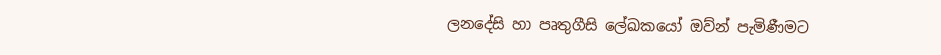ලනදේසි හා පෘතුගීසි ලේඛකයෝ ඔව්න් පැමිණීමට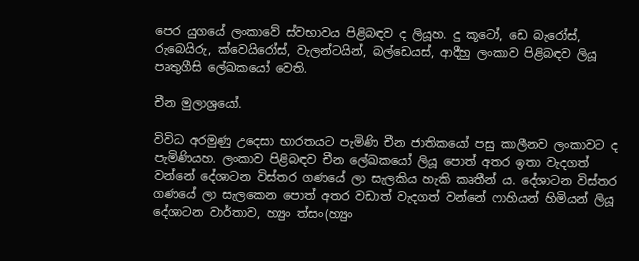පෙර යුගයේ ලංකාවේ ස්වභාවය පිළිබඳව ද ලියූහ. දු කූටෝ, ඩෙ බැරෝස්, රුබෙයිරු, ක්වෙයිරෝස්, වැලන්ටයින්, බල්ඩෙයස්, ආදීහු ලංකාව පිළිබඳව ලියූ පෘතුගීසි ලේඛකයෝ වෙති.

චීන මුලාශ්‍රයෝ.

විවිධ අරමුණු උදෙසා භාරතයට පැමිණි චීන ජාතිකයෝ පසු කාලීනව ලංකාවට ද පැමිණියහ. ලංකාව පිළිබඳව චීන ලේඛකයෝ ලියූ පොත් අතර ඉතා වැදගත් වන්නේ දේශාටන විස්තර ගණයේ ලා සැලකිය හැකි කෘතීන් ය. දේශාටන විස්තර ගණයේ ලා සැලකෙන පොත් අතර වඩාත් වැදගත් වන්නේ ෆාහියන් හිමියන් ලියූ දේශාටන වාර්තාව, හ්‍යුං ත්සං(හ්‍යුං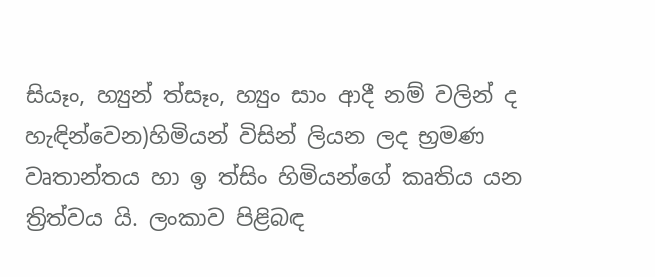සියෑං, හ්‍යුන් ත්සෑං, හ්‍යුං සාං ආදී නම් වලින් ද හැඳින්වෙන)හිමියන් විසින් ලියන ලද භ්‍රමණ වෘතාන්තය හා ඉ ත්සිං හිමියන්ගේ කෘතිය යන ත්‍රිත්වය යි. ලංකාව පිළිබඳ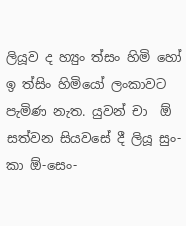ලියූව ද හ්‍යුං ත්සං හිමි හෝ ඉ ත්සිං හිමියෝ ලංකාවට පැමිණ නැත. යුවන් චා  ඕ සත්වන සියවසේ දී ලියූ සුං-කා ඕ-සෙං-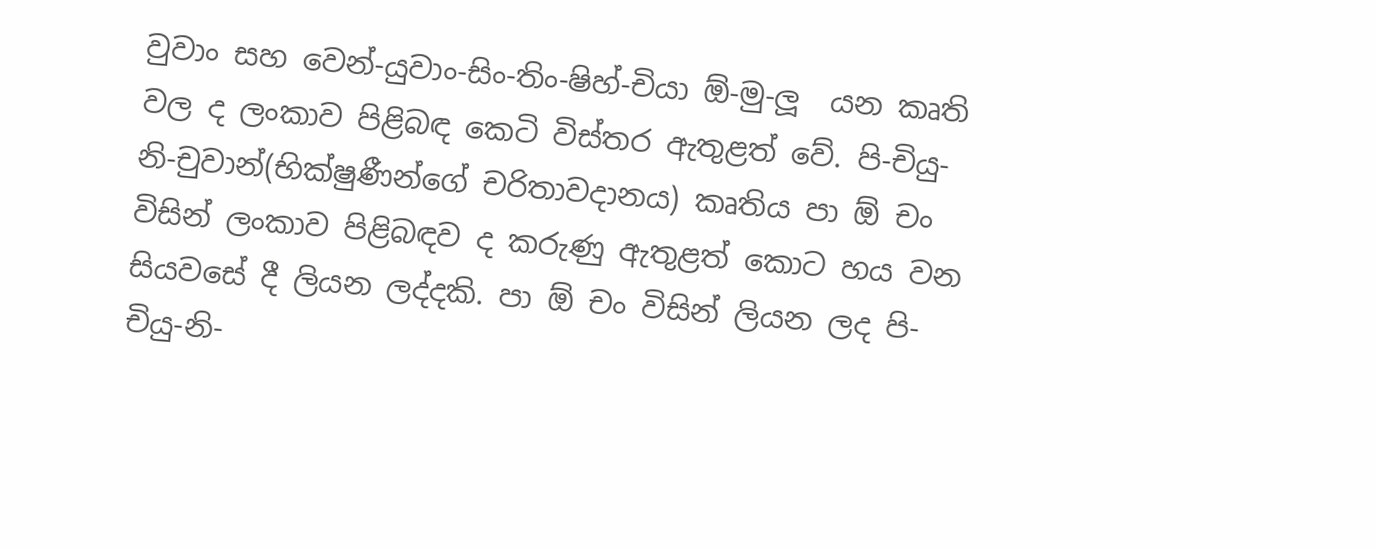වුවාං සහ වෙන්-යුවාං-සිං-තිං-ෂිහ්-චියා ඕ-මු-ලූ  යන කෘති වල ද ලංකාව පිළිබඳ කෙටි විස්තර ඇතුළත් වේ. පි-චියු-නි-චුවාන්(භික්ෂුණීන්ගේ චරිතාවදානය) කෘතිය පා ඕ චං විසින් ලංකාව පිළිබඳව ද කරුණු ඇතුළත් කොට හය වන සියවසේ දී ලියන ලද්දකි. පා ඕ චං විසින් ලියන ලද පි-චියු-නි-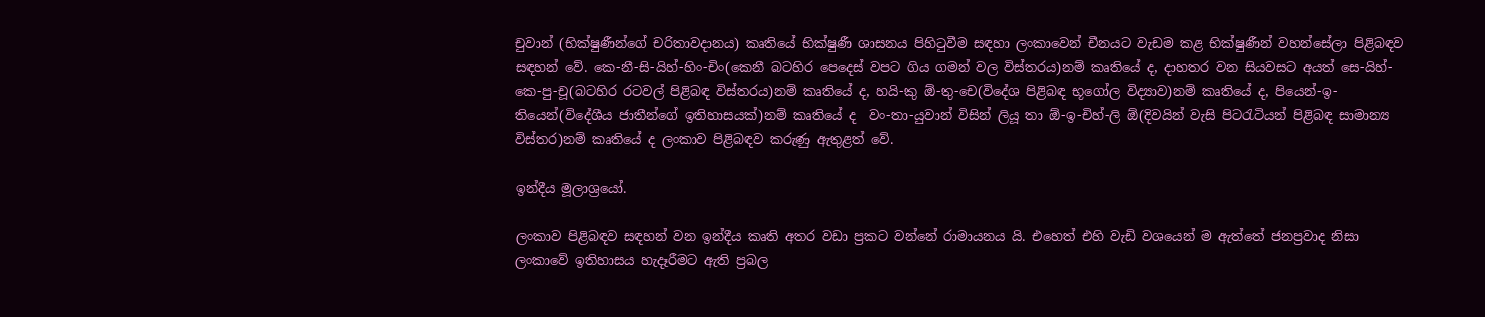චුවාන් (භික්ෂුණීන්ගේ චරිතාවදානය) කෘතියේ භික්ෂුණී ශාසනය පිහිටුවීම සඳහා ලංකාවෙන් චීනයට වැඩම කළ භික්ෂුණීන් වහන්සේලා පිළිබඳව සඳහන් වේ. කෙ-නී-සි-යිහ්-හිං-චිං(කෙනී බටහිර පෙදෙස් වපට ගිය ගමන් වල විස්තරය)නම් කෘතියේ ද, දාහතර වන සියවසට අයත් සෙ-යිහ්-කෙ-පු-චූ(බටහිර රටවල් පිළිබඳ විස්තරය)නම් කෘතියේ ද, හයි-කු ඕ-තු-චෙ(විදේශ පිළිබඳ භූගෝල විද්‍යාව)නම් කෘතියේ ද, පියෙන්-ඉ-තියෙන්(විදේශීය ජාතීන්ගේ ඉතිහාසයක්)නම් කෘතියේ ද  වං-තා-යුවාන් විසින් ලියූ තා ඕ-ඉ-චිහ්-ලි ඕ(දිවයින් වැසි පිටරැටියන් පිළිබඳ සාමාන්‍ය විස්තර)නම් කෘතියේ ද ලංකාව පිළිබඳව කරුණු ඇතුළත් වේ.

ඉන්දීය මූලාශ්‍රයෝ.

ලංකාව පිළිබඳව සඳහන් වන ඉන්දීය කෘති අතර වඩා ප්‍රකට වන්නේ රාමායනය යි. එහෙත් එහි වැඩි වශයෙන් ම ඇත්තේ ජනප්‍රවාද නිසා ලංකාවේ ඉතිහාසය හැදෑරීමට ඇති ප්‍රබල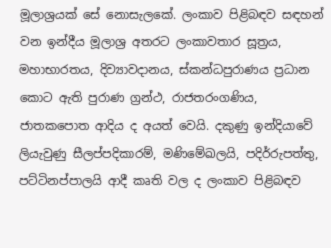මූලාශ්‍රයක් සේ නොසැලකේ. ලංකාව පිළිබඳව සඳහන් වන ඉන්දීය මූලාශ්‍ර අතරට ලංකාවතාර සූත්‍රය, මහාභාරතය, දිව්‍යාවදානය, ස්කන්ධපුරාණය ප්‍රධාන කොට ඇති පුරාණ ග්‍රන්ථ, රාජතරංගණිය, ජාතකපොත ආදිය ද අයත් වෙයි. දකුණු ඉන්දියාවේ ලියැවුණු සීලප්පදිකාරම්, මණිමේඛලයි, පදිර්රුපත්තු, පට්ටිනප්පාලයි ආදී කෘති වල ද ලංකාව පිළිබඳව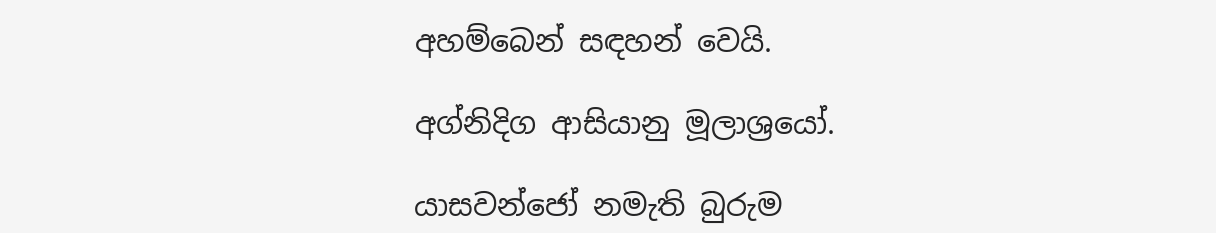අහම්බෙන් සඳහන් වෙයි.

අග්නිදිග ආසියානු මූලාශ්‍රයෝ.

යාසවන්ජෝ නමැති බුරුම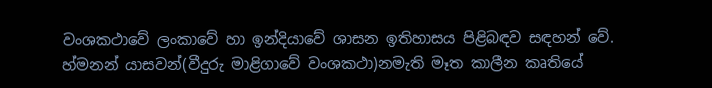වංශකථාවේ ලංකාවේ හා ඉන්දියාවේ ශාසන ඉතිහාසය පිළිබඳව සඳහන් වේ. හ්මනන් යාසවන්(වීදුරු මාළිගාවේ වංශකථා)නමැති මෑත කාලීන කෘතියේ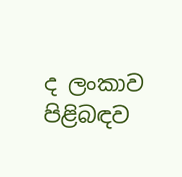ද ලංකාව පිළිබඳව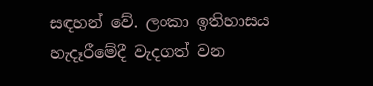සඳහන් වේ. ලංකා ඉතිහාසය හැදෑරීමේදී වැදගත් වන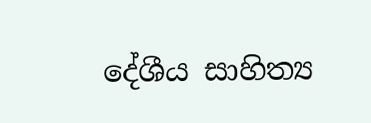දේශීය සාහිත්‍ය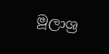මූලාශ්‍ර